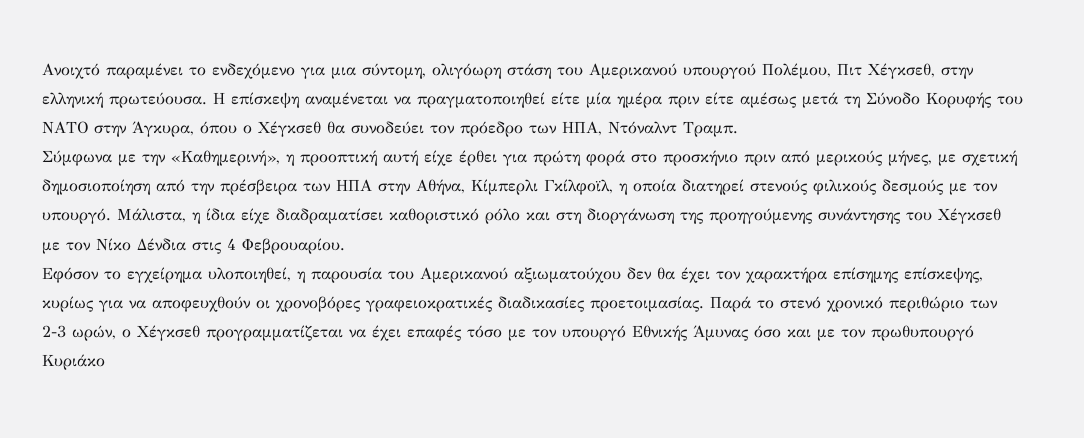Ανοιχτό παραμένει το ενδεχόμενο για μια σύντομη, ολιγόωρη στάση του Αμερικανού υπουργού Πολέμου, Πιτ Χέγκσεθ, στην ελληνική πρωτεύουσα. Η επίσκεψη αναμένεται να πραγματοποιηθεί είτε μία ημέρα πριν είτε αμέσως μετά τη Σύνοδο Κορυφής του ΝΑΤΟ στην Άγκυρα, όπου ο Χέγκσεθ θα συνοδεύει τον πρόεδρο των ΗΠΑ, Ντόναλντ Τραμπ.
Σύμφωνα με την «Καθημερινή», η προοπτική αυτή είχε έρθει για πρώτη φορά στο προσκήνιο πριν από μερικούς μήνες, με σχετική δημοσιοποίηση από την πρέσβειρα των ΗΠΑ στην Αθήνα, Κίμπερλι Γκίλφοϊλ, η οποία διατηρεί στενούς φιλικούς δεσμούς με τον υπουργό. Μάλιστα, η ίδια είχε διαδραματίσει καθοριστικό ρόλο και στη διοργάνωση της προηγούμενης συνάντησης του Χέγκσεθ με τον Νίκο Δένδια στις 4 Φεβρουαρίου.
Εφόσον το εγχείρημα υλοποιηθεί, η παρουσία του Αμερικανού αξιωματούχου δεν θα έχει τον χαρακτήρα επίσημης επίσκεψης, κυρίως για να αποφευχθούν οι χρονοβόρες γραφειοκρατικές διαδικασίες προετοιμασίας. Παρά το στενό χρονικό περιθώριο των 2-3 ωρών, ο Χέγκσεθ προγραμματίζεται να έχει επαφές τόσο με τον υπουργό Εθνικής Άμυνας όσο και με τον πρωθυπουργό Κυριάκο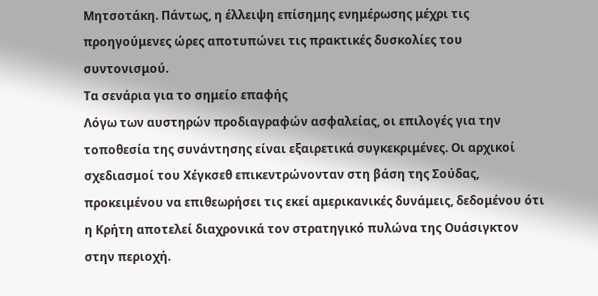Μητσοτάκη. Πάντως, η έλλειψη επίσημης ενημέρωσης μέχρι τις προηγούμενες ώρες αποτυπώνει τις πρακτικές δυσκολίες του συντονισμού.
Τα σενάρια για το σημείο επαφής
Λόγω των αυστηρών προδιαγραφών ασφαλείας, οι επιλογές για την τοποθεσία της συνάντησης είναι εξαιρετικά συγκεκριμένες. Οι αρχικοί σχεδιασμοί του Χέγκσεθ επικεντρώνονταν στη βάση της Σούδας, προκειμένου να επιθεωρήσει τις εκεί αμερικανικές δυνάμεις, δεδομένου ότι η Κρήτη αποτελεί διαχρονικά τον στρατηγικό πυλώνα της Ουάσιγκτον στην περιοχή.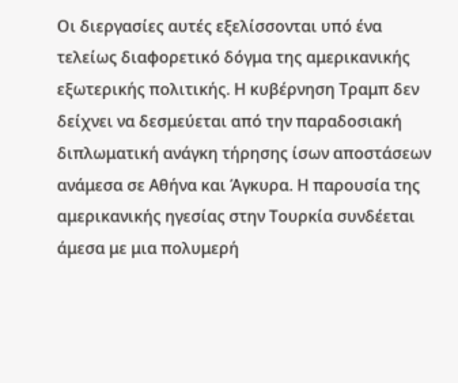Οι διεργασίες αυτές εξελίσσονται υπό ένα τελείως διαφορετικό δόγμα της αμερικανικής εξωτερικής πολιτικής. Η κυβέρνηση Τραμπ δεν δείχνει να δεσμεύεται από την παραδοσιακή διπλωματική ανάγκη τήρησης ίσων αποστάσεων ανάμεσα σε Αθήνα και Άγκυρα. Η παρουσία της αμερικανικής ηγεσίας στην Τουρκία συνδέεται άμεσα με μια πολυμερή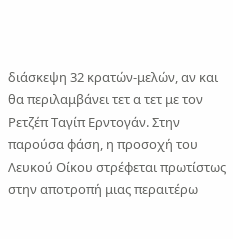διάσκεψη 32 κρατών-μελών, αν και θα περιλαμβάνει τετ α τετ με τον Ρετζέπ Ταγίπ Ερντογάν. Στην παρούσα φάση, η προσοχή του Λευκού Οίκου στρέφεται πρωτίστως στην αποτροπή μιας περαιτέρω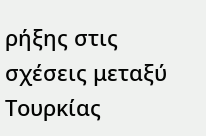ρήξης στις σχέσεις μεταξύ Τουρκίας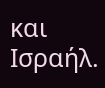και Ισραήλ.